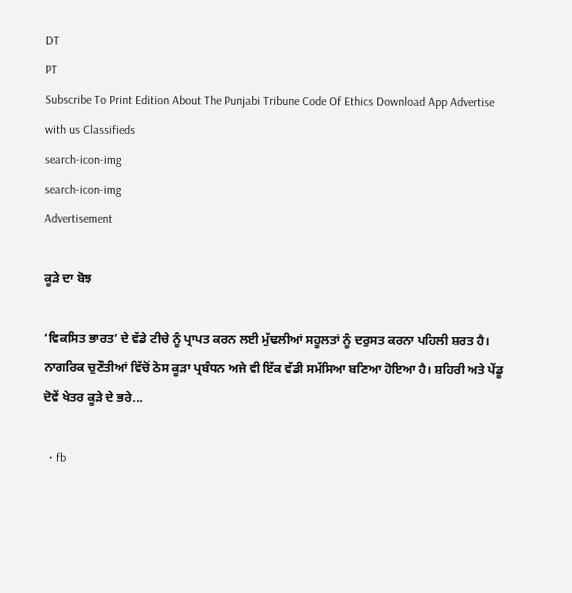DT
PT
Subscribe To Print Edition About The Punjabi Tribune Code Of Ethics Download App Advertise with us Classifieds
search-icon-img
search-icon-img
Advertisement

ਕੂੜੇ ਦਾ ਬੋਝ

‘ਵਿਕਸਿਤ ਭਾਰਤ’ ਦੇ ਵੱਡੇ ਟੀਚੇ ਨੂੰ ਪ੍ਰਾਪਤ ਕਰਨ ਲਈ ਮੁੱਢਲੀਆਂ ਸਹੂਲਤਾਂ ਨੂੰ ਦਰੁਸਤ ਕਰਨਾ ਪਹਿਲੀ ਸ਼ਰਤ ਹੈ। ਨਾਗਰਿਕ ਚੁਣੌਤੀਆਂ ਵਿੱਚੋਂ ਠੋਸ ਕੂੜਾ ਪ੍ਰਬੰਧਨ ਅਜੇ ਵੀ ਇੱਕ ਵੱਡੀ ਸਮੱਸਿਆ ਬਣਿਆ ਹੋਇਆ ਹੈ। ਸ਼ਹਿਰੀ ਅਤੇ ਪੇਂਡੂ ਦੋਵੇਂ ਖੇਤਰ ਕੂੜੇ ਦੇ ਭਰੇ...

  • fb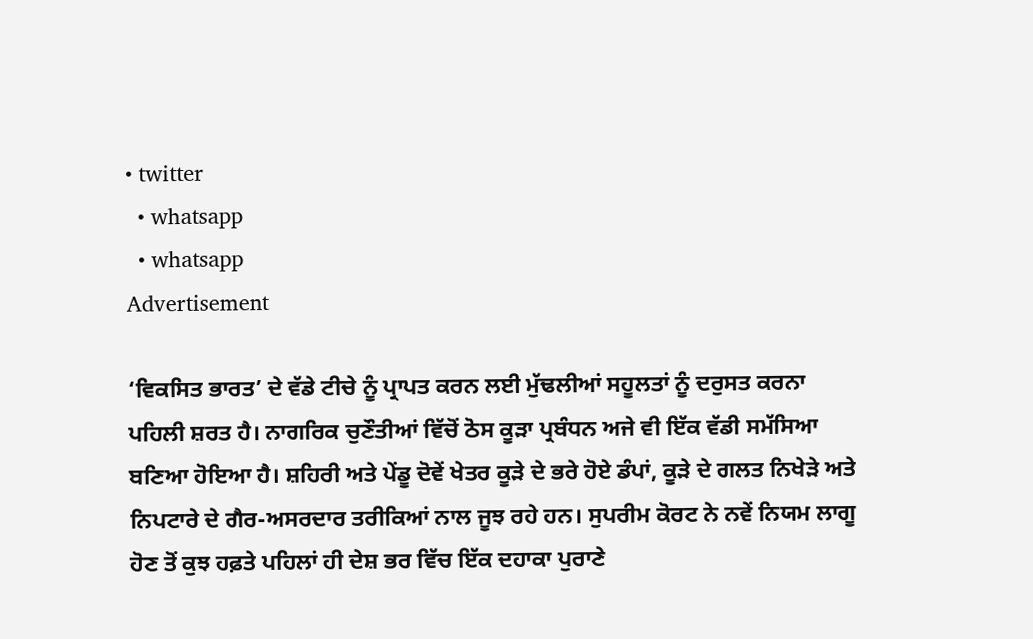• twitter
  • whatsapp
  • whatsapp
Advertisement

‘ਵਿਕਸਿਤ ਭਾਰਤ’ ਦੇ ਵੱਡੇ ਟੀਚੇ ਨੂੰ ਪ੍ਰਾਪਤ ਕਰਨ ਲਈ ਮੁੱਢਲੀਆਂ ਸਹੂਲਤਾਂ ਨੂੰ ਦਰੁਸਤ ਕਰਨਾ ਪਹਿਲੀ ਸ਼ਰਤ ਹੈ। ਨਾਗਰਿਕ ਚੁਣੌਤੀਆਂ ਵਿੱਚੋਂ ਠੋਸ ਕੂੜਾ ਪ੍ਰਬੰਧਨ ਅਜੇ ਵੀ ਇੱਕ ਵੱਡੀ ਸਮੱਸਿਆ ਬਣਿਆ ਹੋਇਆ ਹੈ। ਸ਼ਹਿਰੀ ਅਤੇ ਪੇਂਡੂ ਦੋਵੇਂ ਖੇਤਰ ਕੂੜੇ ਦੇ ਭਰੇ ਹੋਏ ਡੰਪਾਂ, ਕੂੜੇ ਦੇ ਗਲਤ ਨਿਖੇੜੇ ਅਤੇ ਨਿਪਟਾਰੇ ਦੇ ਗੈਰ-ਅਸਰਦਾਰ ਤਰੀਕਿਆਂ ਨਾਲ ਜੂਝ ਰਹੇ ਹਨ। ਸੁਪਰੀਮ ਕੋਰਟ ਨੇ ਨਵੇਂ ਨਿਯਮ ਲਾਗੂ ਹੋਣ ਤੋਂ ਕੁਝ ਹਫ਼ਤੇ ਪਹਿਲਾਂ ਹੀ ਦੇਸ਼ ਭਰ ਵਿੱਚ ਇੱਕ ਦਹਾਕਾ ਪੁਰਾਣੇ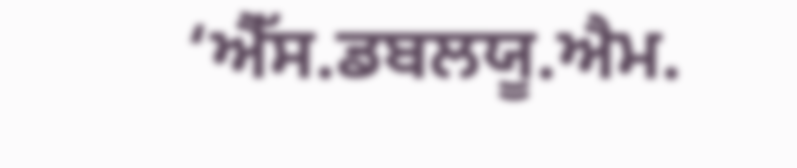‘ਐੱਸ.ਡਬਲਯੂ.ਐਮ.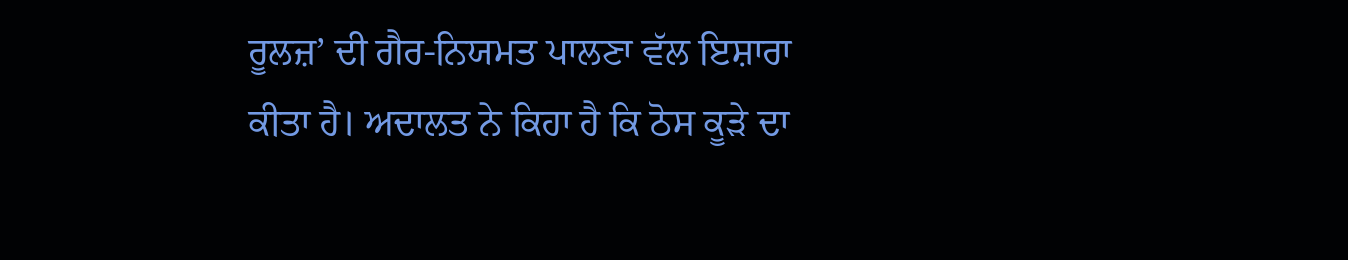ਰੂਲਜ਼’ ਦੀ ਗੈਰ-ਨਿਯਮਤ ਪਾਲਣਾ ਵੱਲ ਇਸ਼ਾਰਾ ਕੀਤਾ ਹੈ। ਅਦਾਲਤ ਨੇ ਕਿਹਾ ਹੈ ਕਿ ਠੋਸ ਕੂੜੇ ਦਾ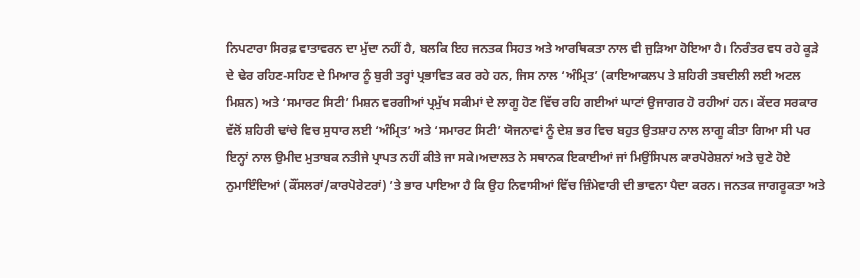ਨਿਪਟਾਰਾ ਸਿਰਫ਼ ਵਾਤਾਵਰਨ ਦਾ ਮੁੱਦਾ ਨਹੀਂ ਹੈ, ਬਲਕਿ ਇਹ ਜਨਤਕ ਸਿਹਤ ਅਤੇ ਆਰਥਿਕਤਾ ਨਾਲ ਵੀ ਜੁੜਿਆ ਹੋਇਆ ਹੈ। ਨਿਰੰਤਰ ਵਧ ਰਹੇ ਕੂੜੇ ਦੇ ਢੇਰ ਰਹਿਣ-ਸਹਿਣ ਦੇ ਮਿਆਰ ਨੂੰ ਬੁਰੀ ਤਰ੍ਹਾਂ ਪ੍ਰਭਾਵਿਤ ਕਰ ਰਹੇ ਹਨ, ਜਿਸ ਨਾਲ ‘ਅੰਮ੍ਰਿਤ’ (ਕਾਇਆਕਲਪ ਤੇ ਸ਼ਹਿਰੀ ਤਬਦੀਲੀ ਲਈ ਅਟਲ ਮਿਸ਼ਨ) ਅਤੇ ‘ਸਮਾਰਟ ਸਿਟੀ’ ਮਿਸ਼ਨ ਵਰਗੀਆਂ ਪ੍ਰਮੁੱਖ ਸਕੀਮਾਂ ਦੇ ਲਾਗੂ ਹੋਣ ਵਿੱਚ ਰਹਿ ਗਈਆਂ ਘਾਟਾਂ ਉਜਾਗਰ ਹੋ ਰਹੀਆਂ ਹਨ। ਕੇਂਦਰ ਸਰਕਾਰ ਵੱਲੋਂ ਸ਼ਹਿਰੀ ਢਾਂਚੇ ਵਿਚ ਸੁਧਾਰ ਲਈ ‘ਅੰਮ੍ਰਿਤ’ ਅਤੇ ‘ਸਮਾਰਟ ਸਿਟੀ’ ਯੋਜਨਾਵਾਂ ਨੂੰ ਦੇਸ਼ ਭਰ ਵਿਚ ਬਹੁਤ ਉਤਸ਼ਾਹ ਨਾਲ ਲਾਗੂ ਕੀਤਾ ਗਿਆ ਸੀ ਪਰ ਇਨ੍ਹਾਂ ਨਾਲ ਉਮੀਦ ਮੁਤਾਬਕ ਨਤੀਜੇ ਪ੍ਰਾਪਤ ਨਹੀਂ ਕੀਤੇ ਜਾ ਸਕੇ।ਅਦਾਲਤ ਨੇ ਸਥਾਨਕ ਇਕਾਈਆਂ ਜਾਂ ਮਿਉਂਸਿਪਲ ਕਾਰਪੋਰੇਸ਼ਨਾਂ ਅਤੇ ਚੁਣੇ ਹੋਏ ਨੁਮਾਇੰਦਿਆਂ (ਕੌਂਸਲਰਾਂ/ਕਾਰਪੋਰੇਟਰਾਂ) ’ਤੇ ਭਾਰ ਪਾਇਆ ਹੈ ਕਿ ਉਹ ਨਿਵਾਸੀਆਂ ਵਿੱਚ ਜ਼ਿੰਮੇਵਾਰੀ ਦੀ ਭਾਵਨਾ ਪੈਦਾ ਕਰਨ। ਜਨਤਕ ਜਾਗਰੂਕਤਾ ਅਤੇ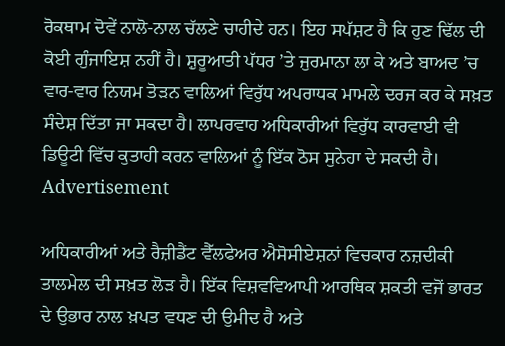ਰੋਕਥਾਮ ਦੋਵੇਂ ਨਾਲੋ-ਨਾਲ ਚੱਲਣੇ ਚਾਹੀਦੇ ਹਨ। ਇਹ ਸਪੱਸ਼ਟ ਹੈ ਕਿ ਹੁਣ ਢਿੱਲ ਦੀ ਕੋਈ ਗੁੰਜਾਇਸ਼ ਨਹੀਂ ਹੈ। ਸ਼ੁਰੂਆਤੀ ਪੱਧਰ ’ਤੇ ਜੁਰਮਾਨਾ ਲਾ ਕੇ ਅਤੇ ਬਾਅਦ ’ਚ ਵਾਰ-ਵਾਰ ਨਿਯਮ ਤੋੜਨ ਵਾਲਿਆਂ ਵਿਰੁੱਧ ਅਪਰਾਧਕ ਮਾਮਲੇ ਦਰਜ ਕਰ ਕੇ ਸਖ਼ਤ ਸੰਦੇਸ਼ ਦਿੱਤਾ ਜਾ ਸਕਦਾ ਹੈ। ਲਾਪਰਵਾਹ ਅਧਿਕਾਰੀਆਂ ਵਿਰੁੱਧ ਕਾਰਵਾਈ ਵੀ ਡਿਊਟੀ ਵਿੱਚ ਕੁਤਾਹੀ ਕਰਨ ਵਾਲਿਆਂ ਨੂੰ ਇੱਕ ਠੋਸ ਸੁਨੇਹਾ ਦੇ ਸਕਦੀ ਹੈ।
Advertisement

ਅਧਿਕਾਰੀਆਂ ਅਤੇ ਰੈਜ਼ੀਡੈਂਟ ਵੈੱਲਫੇਅਰ ਐਸੋਸੀਏਸ਼ਨਾਂ ਵਿਚਕਾਰ ਨਜ਼ਦੀਕੀ ਤਾਲਮੇਲ ਦੀ ਸਖ਼ਤ ਲੋੜ ਹੈ। ਇੱਕ ਵਿਸ਼ਵਵਿਆਪੀ ਆਰਥਿਕ ਸ਼ਕਤੀ ਵਜੋਂ ਭਾਰਤ ਦੇ ਉਭਾਰ ਨਾਲ ਖ਼ਪਤ ਵਧਣ ਦੀ ਉਮੀਦ ਹੈ ਅਤੇ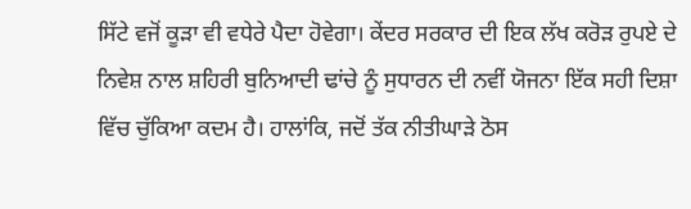ਸਿੱਟੇ ਵਜੋਂ ਕੂੜਾ ਵੀ ਵਧੇਰੇ ਪੈਦਾ ਹੋਵੇਗਾ। ਕੇਂਦਰ ਸਰਕਾਰ ਦੀ ਇਕ ਲੱਖ ਕਰੋੜ ਰੁਪਏ ਦੇ ਨਿਵੇਸ਼ ਨਾਲ ਸ਼ਹਿਰੀ ਬੁਨਿਆਦੀ ਢਾਂਚੇ ਨੂੰ ਸੁਧਾਰਨ ਦੀ ਨਵੀਂ ਯੋਜਨਾ ਇੱਕ ਸਹੀ ਦਿਸ਼ਾ ਵਿੱਚ ਚੁੱਕਿਆ ਕਦਮ ਹੈ। ਹਾਲਾਂਕਿ, ਜਦੋਂ ਤੱਕ ਨੀਤੀਘਾੜੇ ਠੋਸ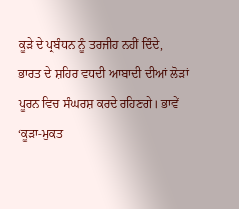ਕੂੜੇ ਦੇ ਪ੍ਰਬੰਧਨ ਨੂੰ ਤਰਜੀਹ ਨਹੀਂ ਦਿੰਦੇ, ਭਾਰਤ ਦੇ ਸ਼ਹਿਰ ਵਧਦੀ ਆਬਾਦੀ ਦੀਆਂ ਲੋੜਾਂ ਪੂਰਨ ਵਿਚ ਸੰਘਰਸ਼ ਕਰਦੇ ਰਹਿਣਗੇ। ਭਾਵੇਂ ‘ਕੂੜਾ-ਮੁਕਤ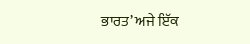ਭਾਰਤ’ ਅਜੇ ਇੱਕ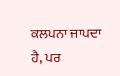ਕਲਪਨਾ ਜਾਪਦਾ ਹੈ, ਪਰ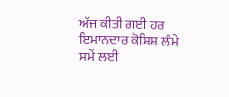ਅੱਜ ਕੀਤੀ ਗਈ ਹਰ ਇਮਾਨਦਾਰ ਕੋਸ਼ਿਸ਼ ਲੰਮੇ ਸਮੇਂ ਲਈ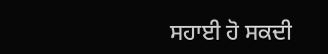ਸਹਾਈ ਹੋ ਸਕਦੀ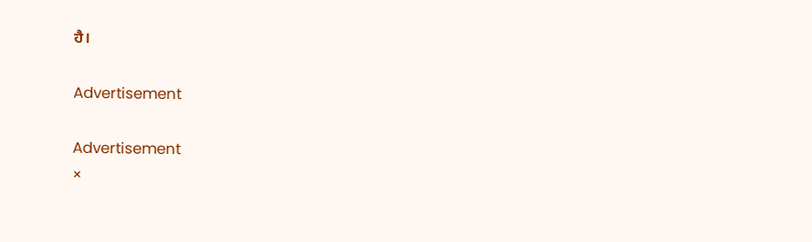ਹੈ।

Advertisement

Advertisement
×